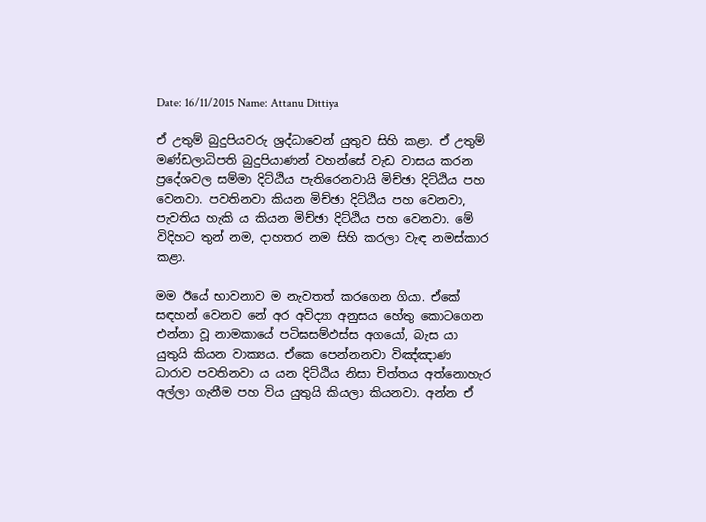Date: 16/11/2015 Name: Attanu Dittiya

ඒ උතුම් බුදුපියවරු ශ්‍රද්ධාවෙන් යුතුව සිහි කළා. ඒ උතුම් මණ්ඩලාධිපති බුදුපියාණන් වහන්සේ වැඩ වාසය කරන ප්‍රදේශවල සම්මා දිට්ඨිය පැතිරෙනවායි මිච්ඡා දිට්ඨිය පහ වෙනවා. පවතිනවා කියන මිච්ඡා දිට්ඨිය පහ වෙනවා, පැවතිය හැකි ය කියන මිච්ඡා දිට්ඨිය පහ වෙනවා. මේ විදිහට තුන් නම, දාහතර නම සිහි කරලා වැඳ නමස්කාර කළා.

මම ඊයේ භාවනාව ම නැවතත් කරගෙන ගියා. ඒකේ සඳහන් වෙනව නේ අර අවිද්‍යා අනුසය හේතු කොටගෙන එන්නා වූ නාමකායේ පටිඝසම්‌ඵස්‌ස අගයෝ, බැස යා යුතුයි කියන වාක්‍යය. ඒකෙ පෙන්නනවා විඤ්ඤාණ ධාරාව පවතිනවා ය යන දිට්ඨිය නිසා චිත්තය අත්නොහැර අල්ලා ගැනීම පහ විය යුතුයි කියලා කියනවා. අන්න ඒ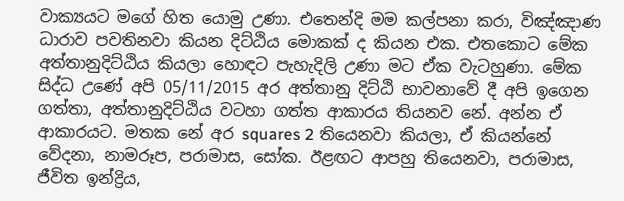වාක්‍යයට මගේ හිත යොමු උණා. එතෙන්දි මම කල්පනා කරා, විඤ්ඤාණ ධාරාව පවතිනවා කියන දිට්ඨිය මොකක් ද කියන එක. එතකොට මේක අත්තානුදිට්ඨිය කියලා හොඳට පැහැදිලි උණා මට ඒක වැටහුණා. මේක සිද්ධ උණේ අපි 05/11/2015 අර අත්තානු දිට්ඨි භාවනාවේ දී අපි ඉගෙන ගත්තා, අත්තානුදිට්ඨිය වටහා ගත්ත ආකාරය තියනව නේ. අන්න ඒ ආකාරයට. මතක නේ අර squares 2 තියෙනවා කියලා, ඒ කියන්නේ වේදනා, නාමරූප, පරාමාස, සෝක. ඊළඟට ආපහු තියෙනවා, පරාමාස, ජීවිත ඉන්ද්‍රිය,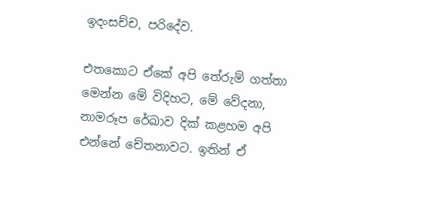ඉදංසච්ච, පරිදේව.

එතකොට ඒකේ අපි තේරුම් ගත්තා මෙන්න මේ විදිහට, මේ වේදනා, නාමරූප රේඛාව දික් කළහම අපි එන්නේ චේතනාවට. ඉතින් ඒ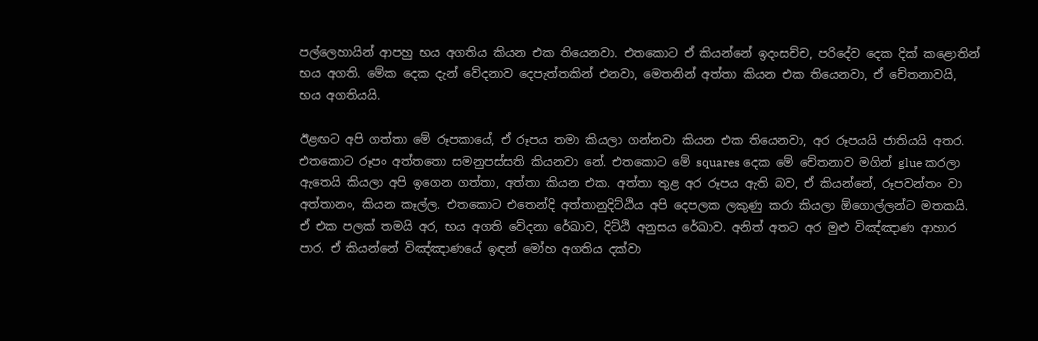පල්ලෙහායින් ආපහු භය අගතිය කියන එක තියෙනවා. එතකොට ඒ කියන්නේ ඉදංසච්ච, පරිදේව දෙක දික් කළොතින් භය අගති. මේක දෙක දැන් වේදනාව දෙපැත්තකින් එනවා, මෙතනින් අත්තා කියන එක තියෙනවා, ඒ චේතනාවයි, භය අගතියයි.

ඊළඟට අපි ගත්තා මේ රූපකායේ, ඒ රූපය තමා කියලා ගන්නවා කියන එක තියෙනවා, අර රූපයයි ජාතියයි අතර. එතකොට රූපං අත්තතො සමනුපස්සති කියනවා නේ. එතකොට මේ squares දෙක මේ චේතනාව මගින් glue කරලා ඇතෙයි කියලා අපි ඉගෙන ගත්තා, අත්තා කියන එක. අත්තා තුළ අර රූපය ඇති බව, ඒ කියන්නේ, රූපවන්තං වා අත්තානං, කියන කෑල්ල. එතකොට එතෙන්දි අත්තානුදිට්ඨිය අපි දෙපලක ලකුණු කරා කියලා ඕගොල්ලන්ට මතකයි. ඒ එක පලක් තමයි අර, භය අගති වේදනා රේඛාව, දිට්ඨි අනුසය රේඛාව. අනිත් අතට අර මුළු විඤ්ඤාණ ආහාර පාර. ඒ කියන්නේ විඤ්ඤාණයේ ඉඳන් මෝහ අගතිය දක්වා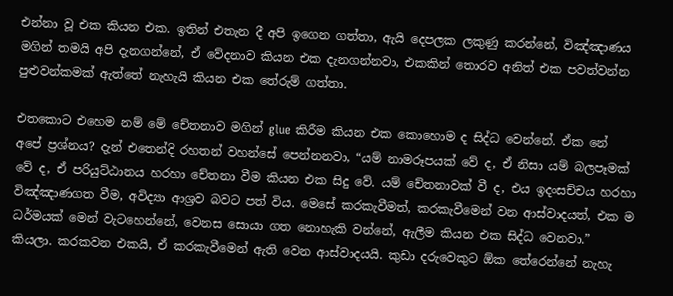එන්නා වූ එක කියන එක. ඉතින් එතැන දී අපි ඉගෙන ගත්තා, ඇයි දෙපලක ලකුණු කරන්නේ, විඤ්ඤාණය මගින් තමයි අපි දැනගන්නේ, ඒ වේදනාව කියන එක දැනගන්නවා, එකකින් තොරව අනිත් එක පවත්වන්න පුළුවන්කමක් ඇත්තේ නැහැයි කියන එක තේරුම් ගත්තා.

එතකොට එහෙම නම් මේ චේතනාව මගින් glue කිරීම කියන එක කොහොම ද සිද්ධ වෙන්නේ. ඒක නේ අපේ ප්‍රශ්නය? දැන් එතෙන්දි රහතන් වහන්සේ පෙන්නනවා, “යම් නාමරූපයක් වේ ද, ඒ නිසා යම් බලපෑමක් වේ ද, ඒ පරියුට්ඨානය හරහා චේතනා වීම කියන එක සිදු වේ. යම් චේතනාවක් වී ද, එය ඉදංසච්චය හරහා විඤ්ඤාණගත වීම, අවිද්‍යා ආශ්‍රව බවට පත් විය. මෙසේ කරකැවීමත්, කරකැවීමෙන් වන ආස්වාදයත්, එක ම ධර්මයක් මෙන් වැටහෙන්නේ, වෙනස සොයා ගත නොහැකි වන්නේ, ඇලීම කියන එක සිද්ධ වෙනවා.” කියලා. කරකවන එකයි, ඒ කරකැවීමෙන් ඇති වෙන ආස්වාදයයි. කුඩා දරුවෙකුට ඕක තේරෙන්නේ නැහැ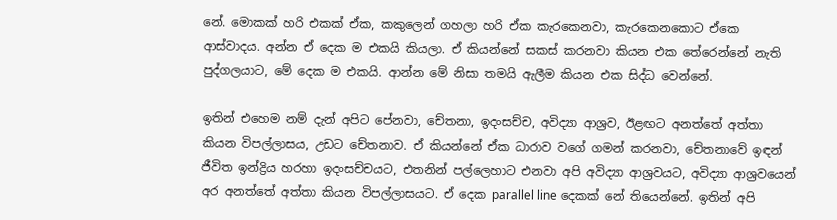නේ. මොකක් හ‍රි එකක් ඒක, කකුලෙන් ගහලා හරි ඒක කැරකෙනවා, කැරකෙනකොට ඒකෙ ආස්වාදය. අන්න ඒ දෙක ම එකයි කියලා. ඒ කියන්නේ සකස් කරනවා කියන එක තේරෙන්නේ නැති පුද්ගලයාට, මේ දෙක ම එකයි. ආන්න මේ නිසා තමයි ඇලීම කියන එක සිද්ධ වෙන්නේ.

ඉතින් එහෙම නම් දැන් අපිට පේනවා, චේතනා, ඉදංසච්ච, අවිද්‍යා ආශ්‍රව, ඊළඟට අනත්තේ අත්තා කියන විපල්ලාසය, උඩට චේතනාව. ඒ කියන්නේ ඒක ධාරාව වගේ ගමන් කරනවා, චේතනාවේ ඉඳන් ජීවිත ඉන්ද්‍රිය හරහා ඉදංසච්චයට, එතනින් පල්ලෙහාට එනවා අපි අවිද්‍යා ආශ්‍රවයට, අවිද්‍යා ආශ්‍රවයෙන් අර අනත්තේ අත්තා කියන විපල්ලාසයට. ඒ දෙක parallel line දෙකක් නේ තියෙන්නේ. ඉතින් අපි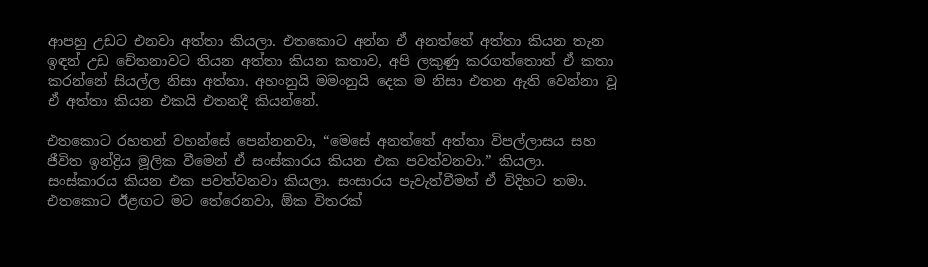ආපහු උඩට එනවා අත්තා කියලා. එතකොට අන්න ඒ අනත්තේ අත්තා කියන තැන ඉඳන් උඩ චේතනාවට තියන අත්තා කියන කතාව, අපි ලකුණු කරගත්තොත් ඒ කතා කරන්නේ සියල්ල නිසා අත්තා. අහංනුයි මමංනුයි දෙක ම නිසා එතන ඇති වෙන්නා වූ ඒ අත්තා කියන එකයි එතනදී කියන්නේ.

එතකොට රහතන් වහන්සේ පෙන්නනවා, “මෙසේ අනත්තේ අත්තා විපල්ලාසය සහ ජීවිත ඉන්ද්‍රිය මූලික වීමෙන් ඒ සංස්කාරය කියන එක පවත්වනවා.” කියලා. සංස්කාරය කියන එක පවත්වනවා කියලා. සංසාරය පැවැත්වීමත් ඒ විදිහට තමා. එතකොට ඊළඟට මට තේරෙනවා, ඕක විතරක්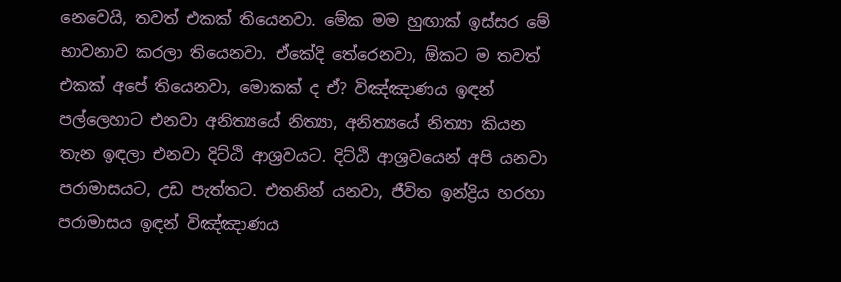නෙවෙයි, තවත් එකක් තියෙනවා. මේක මම හුඟාක් ඉස්සර මේ භාවනාව කරලා තියෙනවා. ඒකේදි තේරෙනවා, ඕකට ම තවත් එකක් අපේ තියෙනවා, මොකක් ද ඒ? විඤ්ඤාණය ඉඳන් පල්ලෙහාට එනවා අනිත්‍යයේ නිත්‍යා, අනිත්‍යයේ නිත්‍යා කියන තැන ඉඳලා එනවා දිට්ඨි ආශ්‍රවයට. දිට්ඨි ආශ්‍රවයෙන් අපි යනවා පරාමාසයට, උඩ පැත්තට. එතනින් යනවා, ජීවිත ඉන්ද්‍රිය හරහා පරාමාසය ඉඳන් විඤ්ඤාණය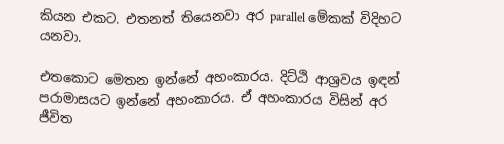කියන එකට. එතනත් තියෙනවා අර parallel මේකක් විදිහට යනවා.

එතකොට මෙතන ඉන්නේ අහංකාරය. දිට්ඨි ආශ්‍රවය ඉඳන් පරාමාසයට ඉන්නේ අහංකාරය. ඒ අහංකාරය විසින් අර ජීවිත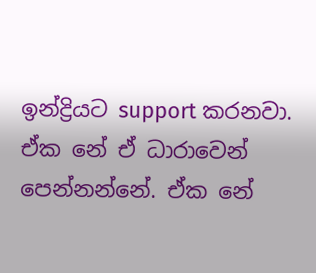ඉන්ද්‍රියට support කරනවා. ඒක නේ ඒ ධාරාවෙන් පෙන්නන්නේ. ඒක නේ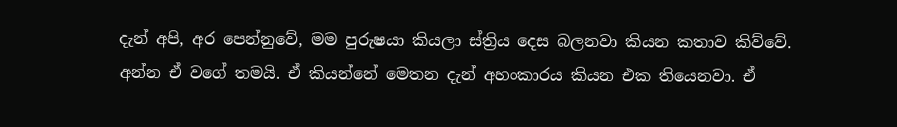දැන් අපි, අර පෙන්නුවේ, මම පුරුෂයා කියලා ස්ත්‍රිය දෙස බලනවා කියන කතාව කිව්වේ. අන්න ඒ වගේ තමයි. ඒ කියන්නේ මෙතන දැන් අහංකාරය කියන එක තියෙනවා. ඒ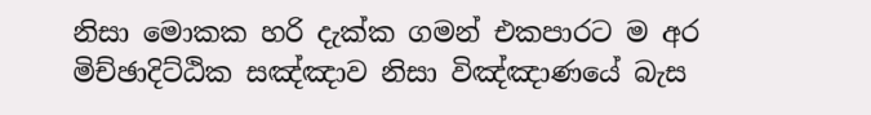නිසා මොකක හරි දැක්ක ගමන් එකපාරට ම අර මිච්ඡාදිට්ඨික සඤ්ඤාව නිසා විඤ්ඤාණයේ බැස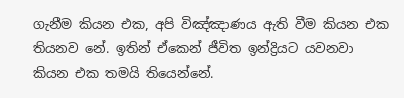ගැනීම කියන එක, අපි විඤ්ඤාණය ඇති වීම කියන එක තියනව නේ. ඉතින් ඒකෙන් ජීවිත ඉන්ද්‍රියට යවනවා කියන එක තමයි තියෙන්නේ.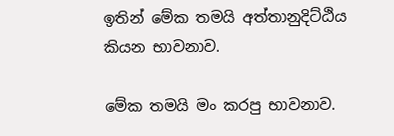ඉතින් මේක තමයි අත්තානුදිට්ඨිය කියන භාවනාව.

මේක තමයි මං කරපු භාවනාව.